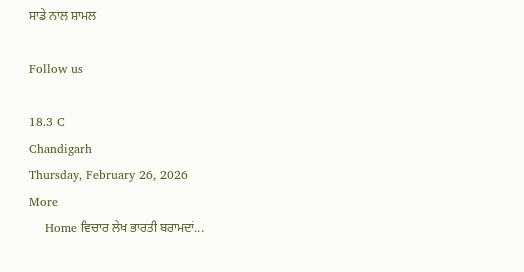ਸਾਡੇ ਨਾਲ ਸ਼ਾਮਲ

Follow us

18.3 C
Chandigarh
Thursday, February 26, 2026
More
    Home ਵਿਚਾਰ ਲੇਖ ਭਾਰਤੀ ਬਰਾਮਦਾਂ...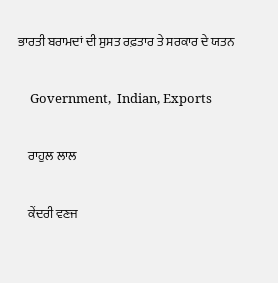ਭਾਰਤੀ ਬਰਾਮਦਾਂ ਦੀ ਸੁਸਤ ਰਫ਼ਤਾਰ ਤੇ ਸਰਕਾਰ ਦੇ ਯਤਨ

    Government,  Indian, Exports

    ਰਾਹੁਲ ਲਾਲ

    ਕੇਂਦਰੀ ਵਣਜ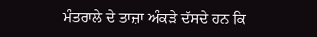ਮੰਤਰਾਲੇ ਦੇ ਤਾਜ਼ਾ ਅੰਕੜੇ ਦੱਸਦੇ ਹਨ ਕਿ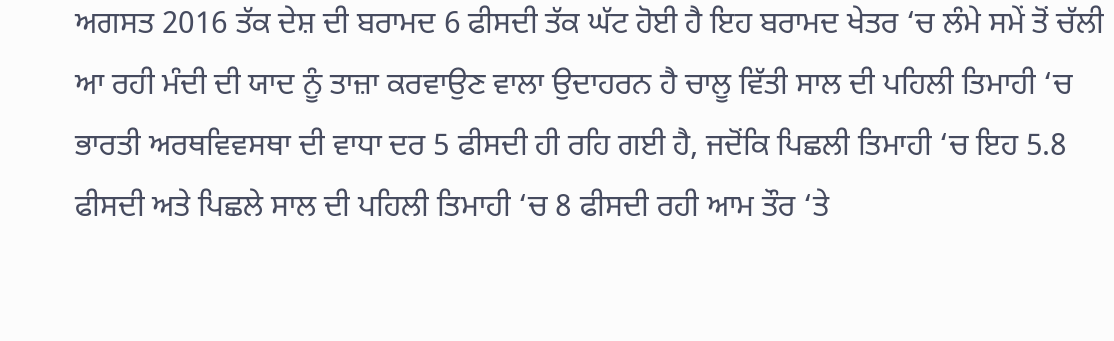ਅਗਸਤ 2016 ਤੱਕ ਦੇਸ਼ ਦੀ ਬਰਾਮਦ 6 ਫੀਸਦੀ ਤੱਕ ਘੱਟ ਹੋਈ ਹੈ ਇਹ ਬਰਾਮਦ ਖੇਤਰ ‘ਚ ਲੰਮੇ ਸਮੇਂ ਤੋਂ ਚੱਲੀ ਆ ਰਹੀ ਮੰਦੀ ਦੀ ਯਾਦ ਨੂੰ ਤਾਜ਼ਾ ਕਰਵਾਉਣ ਵਾਲਾ ਉਦਾਹਰਨ ਹੈ ਚਾਲੂ ਵਿੱਤੀ ਸਾਲ ਦੀ ਪਹਿਲੀ ਤਿਮਾਹੀ ‘ਚ ਭਾਰਤੀ ਅਰਥਵਿਵਸਥਾ ਦੀ ਵਾਧਾ ਦਰ 5 ਫੀਸਦੀ ਹੀ ਰਹਿ ਗਈ ਹੈ, ਜਦੋਂਕਿ ਪਿਛਲੀ ਤਿਮਾਹੀ ‘ਚ ਇਹ 5.8 ਫੀਸਦੀ ਅਤੇ ਪਿਛਲੇ ਸਾਲ ਦੀ ਪਹਿਲੀ ਤਿਮਾਹੀ ‘ਚ 8 ਫੀਸਦੀ ਰਹੀ ਆਮ ਤੌਰ ‘ਤੇ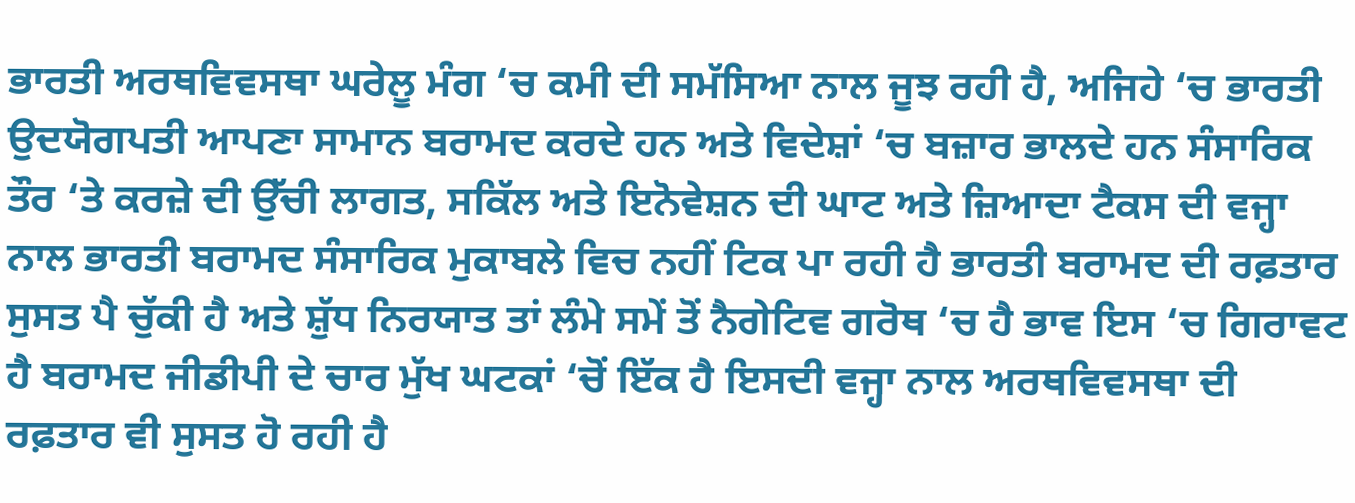ਭਾਰਤੀ ਅਰਥਵਿਵਸਥਾ ਘਰੇਲੂ ਮੰਗ ‘ਚ ਕਮੀ ਦੀ ਸਮੱਸਿਆ ਨਾਲ ਜੂਝ ਰਹੀ ਹੈ, ਅਜਿਹੇ ‘ਚ ਭਾਰਤੀ ਉਦਯੋਗਪਤੀ ਆਪਣਾ ਸਾਮਾਨ ਬਰਾਮਦ ਕਰਦੇ ਹਨ ਅਤੇ ਵਿਦੇਸ਼ਾਂ ‘ਚ ਬਜ਼ਾਰ ਭਾਲਦੇ ਹਨ ਸੰਸਾਰਿਕ ਤੌਰ ‘ਤੇ ਕਰਜ਼ੇ ਦੀ ਉੱਚੀ ਲਾਗਤ, ਸਕਿੱਲ ਅਤੇ ਇਨੋਵੇਸ਼ਨ ਦੀ ਘਾਟ ਅਤੇ ਜ਼ਿਆਦਾ ਟੈਕਸ ਦੀ ਵਜ੍ਹਾ ਨਾਲ ਭਾਰਤੀ ਬਰਾਮਦ ਸੰਸਾਰਿਕ ਮੁਕਾਬਲੇ ਵਿਚ ਨਹੀਂ ਟਿਕ ਪਾ ਰਹੀ ਹੈ ਭਾਰਤੀ ਬਰਾਮਦ ਦੀ ਰਫ਼ਤਾਰ ਸੁਸਤ ਪੈ ਚੁੱਕੀ ਹੈ ਅਤੇ ਸ਼ੁੱਧ ਨਿਰਯਾਤ ਤਾਂ ਲੰਮੇ ਸਮੇਂ ਤੋਂ ਨੈਗੇਟਿਵ ਗਰੋਥ ‘ਚ ਹੈ ਭਾਵ ਇਸ ‘ਚ ਗਿਰਾਵਟ ਹੈ ਬਰਾਮਦ ਜੀਡੀਪੀ ਦੇ ਚਾਰ ਮੁੱਖ ਘਟਕਾਂ ‘ਚੋਂ ਇੱਕ ਹੈ ਇਸਦੀ ਵਜ੍ਹਾ ਨਾਲ ਅਰਥਵਿਵਸਥਾ ਦੀ ਰਫ਼ਤਾਰ ਵੀ ਸੁਸਤ ਹੋ ਰਹੀ ਹੈ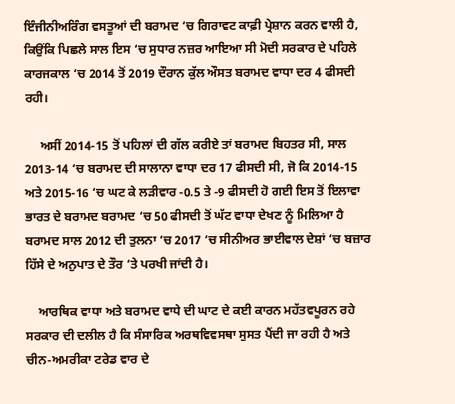ਇੰਜੀਨੀਅਰਿੰਗ ਵਸਤੂਆਂ ਦੀ ਬਰਾਮਦ ‘ਚ ਗਿਰਾਵਟ ਕਾਫ਼ੀ ਪ੍ਰੇਸ਼ਾਨ ਕਰਨ ਵਾਲੀ ਹੈ, ਕਿਉਂਕਿ ਪਿਛਲੇ ਸਾਲ ਇਸ ‘ਚ ਸੁਧਾਰ ਨਜ਼ਰ ਆਇਆ ਸੀ ਮੋਦੀ ਸਰਕਾਰ ਦੇ ਪਹਿਲੇ ਕਾਰਜਕਾਲ ‘ਚ 2014 ਤੋਂ 2019 ਦੌਰਾਨ ਕੁੱਲ ਔਸਤ ਬਰਾਮਦ ਵਾਧਾ ਦਰ 4 ਫੀਸਦੀ ਰਹੀ।

     ਅਸੀਂ 2014-15 ਤੋਂ ਪਹਿਲਾਂ ਦੀ ਗੱਲ ਕਰੀਏ ਤਾਂ ਬਰਾਮਦ ਬਿਹਤਰ ਸੀ, ਸਾਲ 2013-14 ‘ਚ ਬਰਾਮਦ ਦੀ ਸਾਲਾਨਾ ਵਾਧਾ ਦਰ 17 ਫੀਸਦੀ ਸੀ, ਜੋ ਕਿ 2014-15 ਅਤੇ 2015-16 ‘ਚ ਘਟ ਕੇ ਲੜੀਵਾਰ -0.5 ਤੇ -9 ਫੀਸਦੀ ਹੋ ਗਈ ਇਸ ਤੋਂ ਇਲਾਵਾ ਭਾਰਤ ਦੇ ਬਰਾਮਦ ਬਰਾਮਦ ‘ਚ 50 ਫੀਸਦੀ ਤੋਂ ਘੱਟ ਵਾਧਾ ਦੇਖਣ ਨੂੰ ਮਿਲਿਆ ਹੈ ਬਰਾਮਦ ਸਾਲ 2012 ਦੀ ਤੁਲਨਾ ‘ਚ 2017 ‘ਚ ਸੀਨੀਅਰ ਭਾਈਵਾਲ ਦੇਸ਼ਾਂ ‘ਚ ਬਜ਼ਾਰ ਹਿੱਸੇ ਦੇ ਅਨੁਪਾਤ ਦੇ ਤੌਰ ‘ਤੇ ਪਰਖੀ ਜਾਂਦੀ ਹੈ।

    ਆਰਥਿਕ ਵਾਧਾ ਅਤੇ ਬਰਾਮਦ ਵਾਧੇ ਦੀ ਘਾਟ ਦੇ ਕਈ ਕਾਰਨ ਮਹੱਤਵਪੂਰਨ ਰਹੇ ਸਰਕਾਰ ਦੀ ਦਲੀਲ ਹੈ ਕਿ ਸੰਸਾਰਿਕ ਅਰਥਵਿਵਸਥਾ ਸੁਸਤ ਪੈਂਦੀ ਜਾ ਰਹੀ ਹੈ ਅਤੇ ਚੀਨ-ਅਮਰੀਕਾ ਟਰੇਡ ਵਾਰ ਦੇ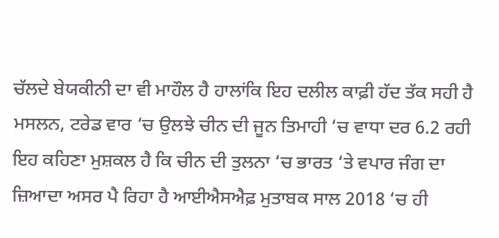ਚੱਲਦੇ ਬੇਯਕੀਨੀ ਦਾ ਵੀ ਮਾਹੌਲ ਹੈ ਹਾਲਾਂਕਿ ਇਹ ਦਲੀਲ ਕਾਫ਼ੀ ਹੱਦ ਤੱਕ ਸਹੀ ਹੈ ਮਸਲਨ, ਟਰੇਡ ਵਾਰ ‘ਚ ਉਲਝੇ ਚੀਨ ਦੀ ਜੂਨ ਤਿਮਾਹੀ ‘ਚ ਵਾਧਾ ਦਰ 6.2 ਰਹੀ ਇਹ ਕਹਿਣਾ ਮੁਸ਼ਕਲ ਹੈ ਕਿ ਚੀਨ ਦੀ ਤੁਲਨਾ ‘ਚ ਭਾਰਤ ‘ਤੇ ਵਪਾਰ ਜੰਗ ਦਾ ਜ਼ਿਆਦਾ ਅਸਰ ਪੈ ਰਿਹਾ ਹੈ ਆਈਐਸਐਫ਼ ਮੁਤਾਬਕ ਸਾਲ 2018 ‘ਚ ਹੀ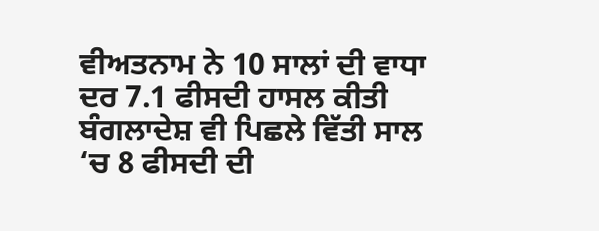ਵੀਅਤਨਾਮ ਨੇ 10 ਸਾਲਾਂ ਦੀ ਵਾਧਾ ਦਰ 7.1 ਫੀਸਦੀ ਹਾਸਲ ਕੀਤੀ ਬੰਗਲਾਦੇਸ਼ ਵੀ ਪਿਛਲੇ ਵਿੱਤੀ ਸਾਲ ‘ਚ 8 ਫੀਸਦੀ ਦੀ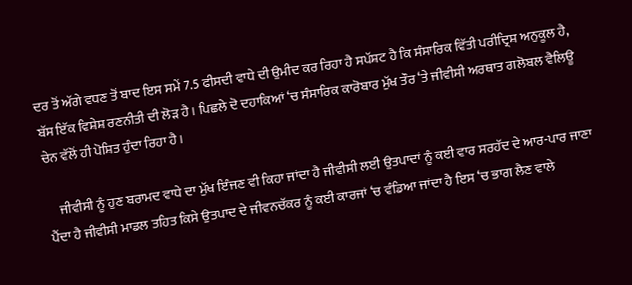ਦਰ ਤੋਂ ਅੱਗੇ ਵਧਣ ਤੋਂ ਬਾਦ ਇਸ ਸਮੇਂ 7.5 ਫੀਸਦੀ ਵਾਧੇ ਦੀ ਉਮੀਦ ਕਰ ਰਿਹਾ ਹੈ ਸਪੱਸ਼ਟ ਹੈ ਕਿ ਸੰਸਾਰਿਕ ਵਿੱਤੀ ਪਰੀਦ੍ਰਿਸ਼ ਅਨੁਕੂਲ ਹੈ, ਬੱਸ ਇੱਕ ਵਿਸ਼ੇਸ਼ ਰਣਨੀਤੀ ਦੀ ਲੋੜ ਹੈ। ਪਿਛਲੇ ਦੋ ਦਹਾਕਿਆਂ ‘ਚ ਸੰਸਾਰਿਕ ਕਾਰੋਬਾਰ ਮੁੱਖ ਤੌਰ ‘ਤੇ ਜੀਵੀਸੀ ਅਰਥਾਤ ਗਲੋਬਲ ਵੈਲਿਊ ਚੇਨ ਵੱਲੋਂ ਹੀ ਪੋਸ਼ਿਤ ਹੁੰਦਾ ਰਿਹਾ ਹੈ।

    ਜੀਵੀਸੀ ਨੂੰ ਹੁਣ ਬਰਾਮਦ ਵਾਧੇ ਦਾ ਮੁੱਖ ਇੰਜਣ ਵੀ ਕਿਹਾ ਜਾਂਦਾ ਹੈ ਜੀਵੀਸੀ ਲਈ ਉਤਪਾਦਾਂ ਨੂੰ ਕਈ ਵਾਰ ਸਰਹੱਦ ਦੇ ਆਰ-ਪਾਰ ਜਾਣਾ ਪੈਂਦਾ ਹੈ ਜੀਵੀਸੀ ਮਾਡਲ ਤਹਿਤ ਕਿਸੇ ਉਤਪਾਦ ਦੇ ਜੀਵਨਚੱਕਰ ਨੂੰ ਕਈ ਕਾਰਜਾਂ ‘ਚ ਵੰਡਿਆ ਜਾਂਦਾ ਹੈ ਇਸ ‘ਚ ਭਾਗ ਲੈਣ ਵਾਲੇ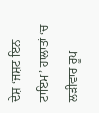ਦੇਸ਼ ‘ਜਸ਼ਟ ਇਨ ਟਾਇਮ’ ਹਾਲਾਤਾਂ ‘ਚ ਲੜੀਵਾਰ ਰੂਪ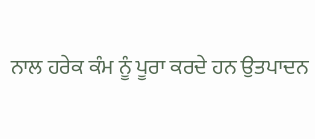ਨਾਲ ਹਰੇਕ ਕੰਮ ਨੂੰ ਪੂਰਾ ਕਰਦੇ ਹਨ ਉਤਪਾਦਨ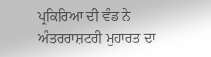ਪ੍ਰਕਿਰਿਆ ਦੀ ਵੰਡ ਨੇ ਅੰਤਰਰਾਸ਼ਟਰੀ ਮੁਹਾਰਤ ਦਾ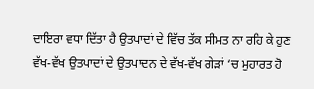ਦਾਇਰਾ ਵਧਾ ਦਿੱਤਾ ਹੈ ਉਤਪਾਦਾਂ ਦੇ ਵਿੱਚ ਤੱਕ ਸੀਮਤ ਨਾ ਰਹਿ ਕੇ ਹੁਣ ਵੱਖ-ਵੱਖ ਉਤਪਾਦਾਂ ਦੇ ਉਤਪਾਦਨ ਦੇ ਵੱਖ-ਵੱਖ ਗੇੜਾਂ ‘ਚ ਮੁਹਾਰਤ ਹੋ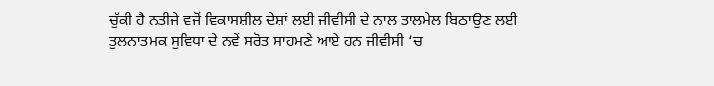ਚੁੱਕੀ ਹੈ ਨਤੀਜੇ ਵਜੋਂ ਵਿਕਾਸਸ਼ੀਲ ਦੇਸ਼ਾਂ ਲਈ ਜੀਵੀਸੀ ਦੇ ਨਾਲ ਤਾਲਮੇਲ ਬਿਠਾਉਣ ਲਈ ਤੁਲਨਾਤਮਕ ਸੁਵਿਧਾ ਦੇ ਨਵੇਂ ਸਰੋਤ ਸਾਹਮਣੇ ਆਏ ਹਨ ਜੀਵੀਸੀ ‘ਚ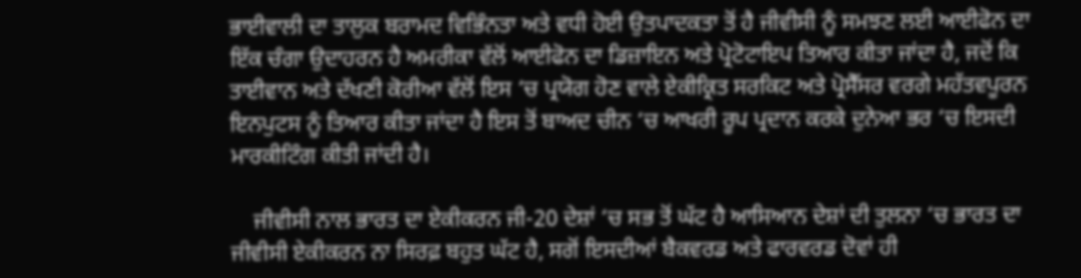ਭਾਈਵਾਲੀ ਦਾ ਤਾਲੁਕ ਬਰਾਮਦ ਵਿਭਿੰਨਤਾ ਅਤੇ ਵਧੀ ਹੋਈ ਉਤਪਾਦਕਤਾ ਤੋਂ ਹੈ ਜੀਵੀਸੀ ਨੂੰ ਸਮਝਣ ਲਈ ਆਈਫੋਨ ਦਾ ਇੱਕ ਚੰਗਾ ਉਦਾਹਰਨ ਹੈ ਅਮਰੀਕਾ ਵੱਲੋਂ ਆਈਫੋਨ ਦਾ ਡਿਜ਼ਾਇਨ ਅਤੇ ਪ੍ਰੋਟੋਟਾਇਪ ਤਿਆਰ ਕੀਤਾ ਜਾਂਦਾ ਹੈ, ਜਦੋਂ ਕਿ ਤਾਈਵਾਨ ਅਤੇ ਦੱਖਣੀ ਕੋਰੀਆ ਵੱਲੋਂ ਇਸ ‘ਚ ਪ੍ਰਯੋਗ ਹੋਣ ਵਾਲੇ ਏਕੀਕ੍ਰਿਤ ਸਰਕਿਟ ਅਤੇ ਪ੍ਰੋਸੈੱਸਰ ਵਰਗੇ ਮਹੱਤਵਪੂਰਨ ਇਨਪੁਟਸ ਨੂੰ ਤਿਆਰ ਕੀਤਾ ਜਾਂਦਾ ਹੈ ਇਸ ਤੋਂ ਬਾਅਦ ਚੀਨ ‘ਚ ਆਖਰੀ ਰੂਪ ਪ੍ਰਦਾਨ ਕਰਕੇ ਦੁਨੇਆ ਭਰ ‘ਚ ਇਸਦੀ ਮਾਰਕੀਟਿੰਗ ਕੀਤੀ ਜਾਂਦੀ ਹੈ।

    ਜੀਵੀਸੀ ਨਾਲ ਭਾਰਤ ਦਾ ਏਕੀਕਰਨ ਜੀ-20 ਦੇਸ਼ਾਂ ‘ਚ ਸਭ ਤੋਂ ਘੱਟ ਹੈ ਆਸਿਆਨ ਦੇਸ਼ਾਂ ਦੀ ਤੁਲਨਾ ‘ਚ ਭਾਰਤ ਦਾ ਜੀਵੀਸੀ ਏਕੀਕਰਨ ਨਾ ਸਿਰਫ਼ ਬਹੁਤ ਘੱਟ ਹੈ, ਸਗੋਂ ਇਸਦੀਆਂ ਬੈਕਵਰਡ ਅਤੇ ਫਾਰਵਰਡ ਦੋਵਾਂ ਹੀ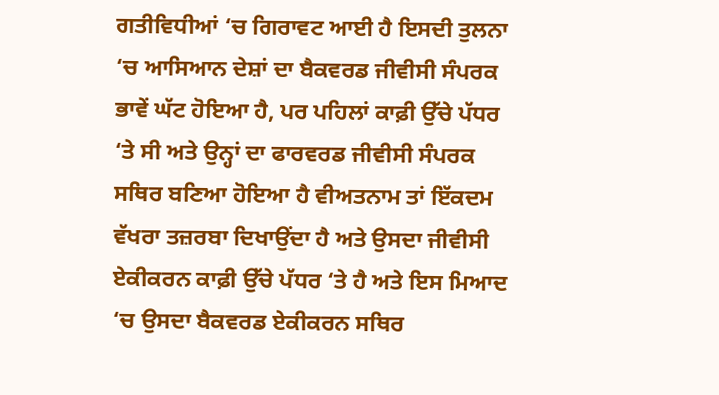ਗਤੀਵਿਧੀਆਂ ‘ਚ ਗਿਰਾਵਟ ਆਈ ਹੈ ਇਸਦੀ ਤੁਲਨਾ ‘ਚ ਆਸਿਆਨ ਦੇਸ਼ਾਂ ਦਾ ਬੈਕਵਰਡ ਜੀਵੀਸੀ ਸੰਪਰਕ ਭਾਵੇਂ ਘੱਟ ਹੋਇਆ ਹੈ, ਪਰ ਪਹਿਲਾਂ ਕਾਫ਼ੀ ਉੱਚੇ ਪੱਧਰ ‘ਤੇ ਸੀ ਅਤੇ ਉਨ੍ਹਾਂ ਦਾ ਫਾਰਵਰਡ ਜੀਵੀਸੀ ਸੰਪਰਕ ਸਥਿਰ ਬਣਿਆ ਹੋਇਆ ਹੈ ਵੀਅਤਨਾਮ ਤਾਂ ਇੱਕਦਮ ਵੱਖਰਾ ਤਜ਼ਰਬਾ ਦਿਖਾਉਂਦਾ ਹੈ ਅਤੇ ਉਸਦਾ ਜੀਵੀਸੀ ਏਕੀਕਰਨ ਕਾਫ਼ੀ ਉੱਚੇ ਪੱਧਰ ‘ਤੇ ਹੈ ਅਤੇ ਇਸ ਮਿਆਦ ‘ਚ ਉਸਦਾ ਬੈਕਵਰਡ ਏਕੀਕਰਨ ਸਥਿਰ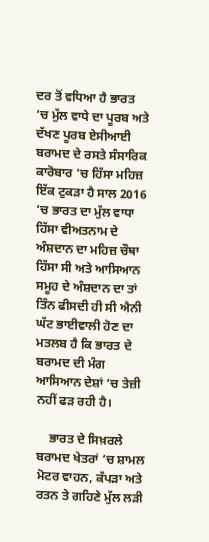ਦਰ ਤੋਂ ਵਧਿਆ ਹੈ ਭਾਰਤ ‘ਚ ਮੁੱਲ ਵਾਧੇ ਦਾ ਪੂਰਬ ਅਤੇ ਦੱਖਣ ਪੂਰਬ ਏਸੀਆਈ ਬਰਾਮਦ ਦੇ ਰਸਤੇ ਸੰਸਾਰਿਕ ਕਾਰੋਬਾਰ ‘ਚ ਹਿੱਸਾ ਮਹਿਜ਼ ਇੱਕ ਟੁਕੜਾ ਹੈ ਸਾਲ 2016 ‘ਚ ਭਾਰਤ ਦਾ ਮੁੱਲ ਵਾਧਾ ਹਿੱਸਾ ਵੀਅਤਨਾਮ ਦੇ ਅੰਸ਼ਦਾਨ ਦਾ ਮਹਿਜ਼ ਚੌਥਾ ਹਿੱਸਾ ਸੀ ਅਤੇ ਆਸਿਆਨ ਸਮੂਹ ਦੇ ਅੰਸ਼ਦਾਨ ਦਾ ਤਾਂ ਤਿੰਨ ਫੀਸਦੀ ਹੀ ਸੀ ਐਨੀ ਘੱਟ ਭਾਈਵਾਲੀ ਹੋਣ ਦਾ ਮਤਲਬ ਹੈ ਕਿ ਭਾਰਤ ਦੇ ਬਰਾਮਦ ਦੀ ਮੰਗ ਆਸਿਆਨ ਦੇਸ਼ਾਂ ‘ਚ ਤੇਜ਼ੀ ਨਹੀਂ ਫੜ ਰਹੀ ਹੈ।

    ਭਾਰਤ ਦੇ ਸਿਖ਼ਰਲੇ ਬਰਾਮਦ ਖੇਤਰਾਂ ‘ਚ ਸ਼ਾਮਲ ਮੋਟਰ ਵਾਹਨ, ਕੱਪੜਾ ਅਤੇ ਰਤਨ ਤੇ ਗਹਿਣੇ ਮੁੱਲ ਲੜੀ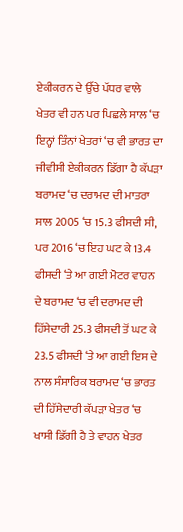ਏਕੀਕਰਨ ਦੇ ਉੱਚੇ ਪੱਧਰ ਵਾਲੇ ਖੇਤਰ ਵੀ ਹਨ ਪਰ ਪਿਛਲੇ ਸਾਲ ‘ਚ ਇਨ੍ਹਾਂ ਤਿੰਨਾਂ ਖੇਤਰਾਂ ‘ਚ ਵੀ ਭਾਰਤ ਦਾ ਜੀਵੀਸੀ ਏਕੀਕਰਨ ਡਿੱਗਾ ਹੈ ਕੱਪੜਾ ਬਰਾਮਦ ‘ਚ ਦਰਾਮਦ ਦੀ ਮਾਤਰਾ ਸਾਲ 2005 ‘ਚ 15.3 ਫੀਸਦੀ ਸੀ, ਪਰ 2016 ‘ਚ ਇਹ ਘਟ ਕੇ 13.4 ਫੀਸਦੀ ‘ਤੇ ਆ ਗਈ ਮੋਟਰ ਵਾਹਨ ਦੇ ਬਰਾਮਦ ‘ਚ ਵੀ ਦਰਾਮਦ ਦੀ ਹਿੱਸੇਦਾਰੀ 25.3 ਫੀਸਦੀ ਤੋਂ ਘਟ ਕੇ 23.5 ਫੀਸਦੀ ‘ਤੇ ਆ ਗਈ ਇਸ ਦੇ ਨਾਲ ਸੰਸਾਰਿਕ ਬਰਾਮਦ ‘ਚ ਭਾਰਤ ਦੀ ਹਿੱਸੇਦਾਰੀ ਕੱਪੜਾ ਖੇਤਰ ‘ਚ ਖਾਸੀ ਡਿੱਗੀ ਹੈ ਤੇ ਵਾਹਨ ਖੇਤਰ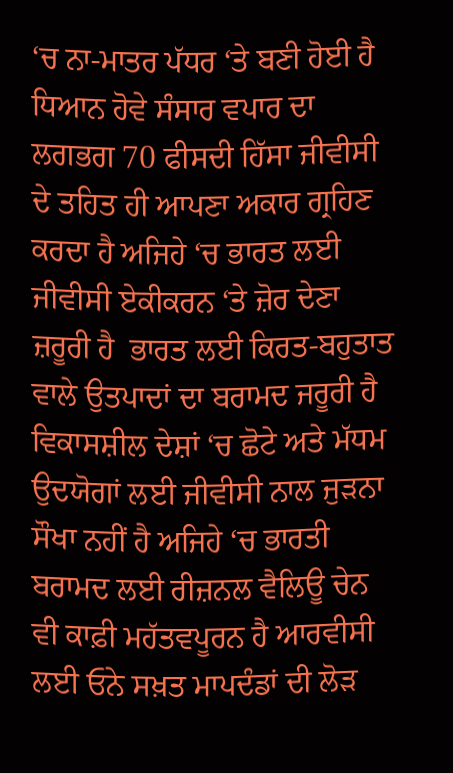‘ਚ ਨਾ-ਮਾਤਰ ਪੱਧਰ ‘ਤੇ ਬਣੀ ਹੋਈ ਹੈ ਧਿਆਨ ਹੋਵੇ ਸੰਸਾਰ ਵਪਾਰ ਦਾ ਲਗਭਗ 70 ਫੀਸਦੀ ਹਿੱਸਾ ਜੀਵੀਸੀ ਦੇ ਤਹਿਤ ਹੀ ਆਪਣਾ ਅਕਾਰ ਗ੍ਰਹਿਣ ਕਰਦਾ ਹੈ ਅਜਿਹੇ ‘ਚ ਭਾਰਤ ਲਈ ਜੀਵੀਸੀ ਏਕੀਕਰਨ ‘ਤੇ ਜ਼ੋਰ ਦੇਣਾ ਜ਼ਰੂਰੀ ਹੈ  ਭਾਰਤ ਲਈ ਕਿਰਤ-ਬਹੁਤਾਤ ਵਾਲੇ ਉਤਪਾਦਾਂ ਦਾ ਬਰਾਮਦ ਜਰੂਰੀ ਹੈ ਵਿਕਾਸਸ਼ੀਲ ਦੇਸ਼ਾਂ ‘ਚ ਛੋਟੇ ਅਤੇ ਮੱਧਮ ਉਦਯੋਗਾਂ ਲਈ ਜੀਵੀਸੀ ਨਾਲ ਜੁੜਨਾ ਸੌਖਾ ਨਹੀਂ ਹੈ ਅਜਿਹੇ ‘ਚ ਭਾਰਤੀ ਬਰਾਮਦ ਲਈ ਰੀਜ਼ਨਲ ਵੈਲਿਊ ਚੇਨ ਵੀ ਕਾਫ਼ੀ ਮਹੱਤਵਪੂਰਨ ਹੈ ਆਰਵੀਸੀ ਲਈ ਓਨੇ ਸਖ਼ਤ ਮਾਪਦੰਡਾਂ ਦੀ ਲੋੜ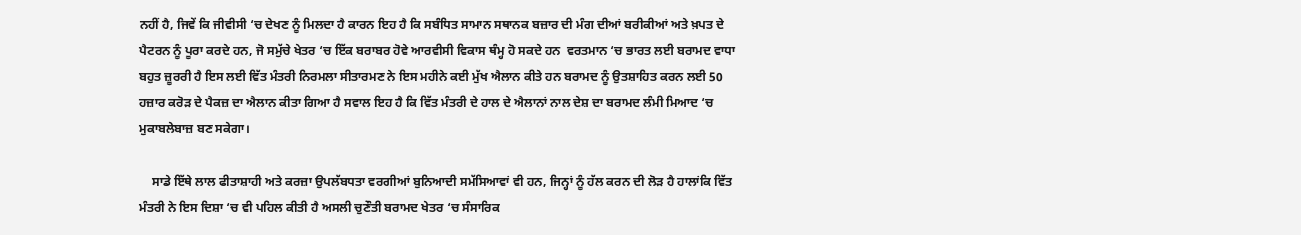ਨਹੀਂ ਹੈ, ਜਿਵੇਂ ਕਿ ਜੀਵੀਸੀ ‘ਚ ਦੇਖਣ ਨੂੰ ਮਿਲਦਾ ਹੈ ਕਾਰਨ ਇਹ ਹੈ ਕਿ ਸਬੰਧਿਤ ਸਾਮਾਨ ਸਥਾਨਕ ਬਜ਼ਾਰ ਦੀ ਮੰਗ ਦੀਆਂ ਬਰੀਕੀਆਂ ਅਤੇ ਖ਼ਪਤ ਦੇ ਪੈਟਰਨ ਨੂੰ ਪੂਰਾ ਕਰਦੇ ਹਨ, ਜੋ ਸਮੁੱਚੇ ਖੇਤਰ ‘ਚ ਇੱਕ ਬਰਾਬਰ ਹੋਵੇ ਆਰਵੀਸੀ ਵਿਕਾਸ ਥੰਮ੍ਹ ਹੋ ਸਕਦੇ ਹਨ  ਵਰਤਮਾਨ ‘ਚ ਭਾਰਤ ਲਈ ਬਰਾਮਦ ਵਾਧਾ ਬਹੁਤ ਜ਼ੂਰਰੀ ਹੈ ਇਸ ਲਈ ਵਿੱਤ ਮੰਤਰੀ ਨਿਰਮਲਾ ਸੀਤਾਰਮਣ ਨੇ ਇਸ ਮਹੀਨੇ ਕਈ ਮੁੱਖ ਐਲਾਨ ਕੀਤੇ ਹਨ ਬਰਾਮਦ ਨੂੰ ਉਤਸ਼ਾਹਿਤ ਕਰਨ ਲਈ 50 ਹਜ਼ਾਰ ਕਰੋੜ ਦੇ ਪੈਕਜ਼ ਦਾ ਐਲਾਨ ਕੀਤਾ ਗਿਆ ਹੈ ਸਵਾਲ ਇਹ ਹੈ ਕਿ ਵਿੱਤ ਮੰਤਰੀ ਦੇ ਹਾਲ ਦੇ ਐਲਾਨਾਂ ਨਾਲ ਦੇਸ਼ ਦਾ ਬਰਾਮਦ ਲੰਮੀ ਮਿਆਦ ‘ਚ ਮੁਕਾਬਲੇਬਾਜ਼ ਬਣ ਸਕੇਗਾ।

    ਸਾਡੇ ਇੱਥੇ ਲਾਲ ਫੀਤਾਸ਼ਾਹੀ ਅਤੇ ਕਰਜ਼ਾ ਉਪਲੱਬਧਤਾ ਵਰਗੀਆਂ ਬੁਨਿਆਦੀ ਸਮੱਸਿਆਵਾਂ ਵੀ ਹਨ, ਜਿਨ੍ਹਾਂ ਨੂੰ ਹੱਲ ਕਰਨ ਦੀ ਲੋੜ ਹੈ ਹਾਲਾਂਕਿ ਵਿੱਤ ਮੰਤਰੀ ਨੇ ਇਸ ਦਿਸ਼ਾ ‘ਚ ਵੀ ਪਹਿਲ ਕੀਤੀ ਹੈ ਅਸਲੀ ਚੁਣੌਤੀ ਬਰਾਮਦ ਖੇਤਰ ‘ਚ ਸੰਸਾਰਿਕ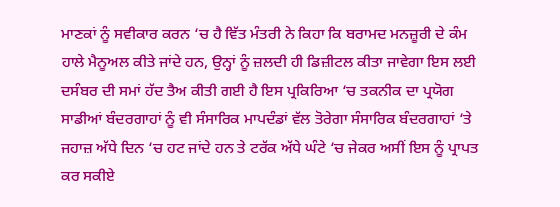ਮਾਣਕਾਂ ਨੂੰ ਸਵੀਕਾਰ ਕਰਨ ‘ਚ ਹੈ ਵਿੱਤ ਮੰਤਰੀ ਨੇ ਕਿਹਾ ਕਿ ਬਰਾਮਦ ਮਨਜ਼ੂਰੀ ਦੇ ਕੰਮ ਹਾਲੇ ਮੈਨੂਅਲ ਕੀਤੇ ਜਾਂਦੇ ਹਨ, ਉਨ੍ਹਾਂ ਨੂੰ ਜ਼ਲਦੀ ਹੀ ਡਿਜ਼ੀਟਲ ਕੀਤਾ ਜਾਵੇਗਾ ਇਸ ਲਈ ਦਸੰਬਰ ਦੀ ਸਮਾਂ ਹੱਦ ਤੈਅ ਕੀਤੀ ਗਈ ਹੈ ਇਸ ਪ੍ਰਕਿਰਿਆ ‘ਚ ਤਕਨੀਕ ਦਾ ਪ੍ਰਯੋਗ ਸਾਡੀਆਂ ਬੰਦਰਗਾਹਾਂ ਨੂੰ ਵੀ ਸੰਸਾਰਿਕ ਮਾਪਦੰਡਾਂ ਵੱਲ ਤੋਰੇਗਾ ਸੰਸਾਰਿਕ ਬੰਦਰਗਾਹਾਂ ‘ਤੇ ਜਹਾਜ਼ ਅੱਧੇ ਦਿਨ ‘ਚ ਹਟ ਜਾਂਦੇ ਹਨ ਤੇ ਟਰੱਕ ਅੱਧੇ ਘੰਟੇ ‘ਚ ਜੇਕਰ ਅਸੀਂ ਇਸ ਨੂੰ ਪ੍ਰਾਪਤ ਕਰ ਸਕੀਏ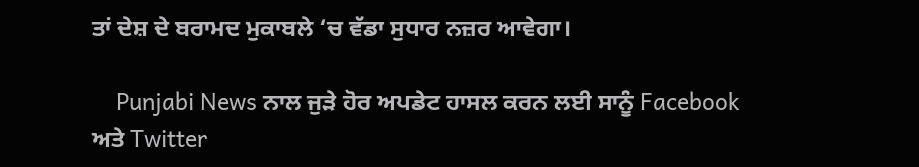ਤਾਂ ਦੇਸ਼ ਦੇ ਬਰਾਮਦ ਮੁਕਾਬਲੇ ‘ਚ ਵੱਡਾ ਸੁਧਾਰ ਨਜ਼ਰ ਆਵੇਗਾ।

    Punjabi News ਨਾਲ ਜੁੜੇ ਹੋਰ ਅਪਡੇਟ ਹਾਸਲ ਕਰਨ ਲਈ ਸਾਨੂੰ Facebook ਅਤੇ Twitter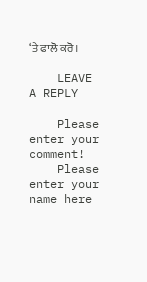‘ਤੇ ਫਾਲੋ ਕਰੋ।

    LEAVE A REPLY

    Please enter your comment!
    Please enter your name here